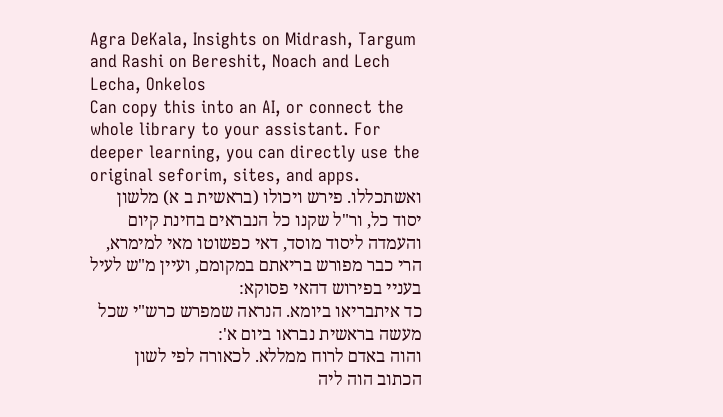Agra DeKala, Insights on Midrash, Targum and Rashi on Bereshit, Noach and Lech Lecha, Onkelos
Can copy this into an AI, or connect the whole library to your assistant. For deeper learning, you can directly use the original seforim, sites, and apps.
ואשתכללו. פירש ויכולו (בראשית ב א) מלשון יסוד כל, ור"ל שקנו כל הנבראים בחינת קיום והעמדה ליסוד מוסד, דאי כפשוטו מאי למימרא, הרי כבר מפורש בריאתם במקומם, ועיין מ"ש לעיל בעניי בפירוש דהאי פסוקא:
כד איתבריאו ביומא. הנראה שמפרש כרש"י שכל מעשה בראשית נבראו ביום א':
והוה באדם לרוח ממללא. לכאורה לפי לשון הכתוב הוה ליה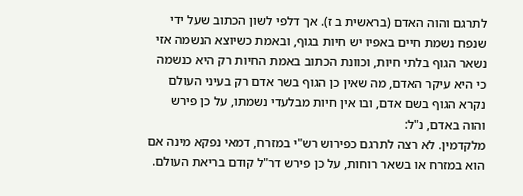לתרגם והוה האדם (בראשית ב ז). אך דלפי לשון הכתוב שעל ידי שנפח נשמת חיים באפיו יש חיות בגוף, ובאמת כשיוצא הנשמה אזי נשאר הגוף בלתי חיות, וכוונת הכתוב באמת החיות רק היא כנשמה כי היא עיקר האדם, מה שאין כן הגוף בשר אדם רק בעיני העולם נקרא הגוף בשם אדם, ובו אין חיות מבלעדי נשמתו, על כן פירש והוה באדם, נ"ל:
מלקדמין. לא רצה לתרגם כפירוש רש"י במזרח, דמאי נפקא מינה אם הוא במזרח או בשאר רוחות, על כן פירש דר"ל קודם בריאת העולם.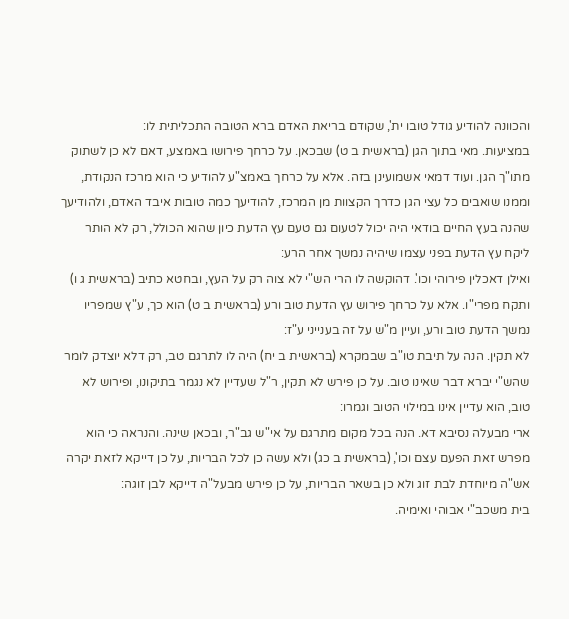והכוונה להודיע גודל טובו ית', שקודם בריאת האדם ברא הטובה התכליתית לו:
במציעות. מאי בתוך הגן (בראשית ב ט) שבכאן. על כרחך פירושו באמצע, דאם לא כן לשתוק מתו"ך הגן. ועוד דמאי אשמועינן בזה. אלא על כרחך באמצ"ע להודיע כי הוא מרכז הנקודת, וממנו שואבים כל עצי הגן כדרך הקצוות מן המרכז, להודיעך כמה טובות איבד האדם, ולהודיעך שהנה בעץ החיים בודאי היה יכול לטעום גם טעם עץ הדעת כיון שהוא הכולל, רק לא הותר ליקח עץ הדעת בפני עצמו שיהיה נמשך אחר הרע:
ואילן דאכלין פירוהי וכו'. דהוקשה לו הרי הש"י לא צוה רק על העץ, ובחטא כתיב (בראשית ג ו) ותקח מפרי"ו. אלא על כרחך פירוש עץ הדעת טוב ורע (בראשית ב ט) הוא כך, ע"ץ שמפריו נמשך הדעת טוב ורע, ועיין מ"ש על זה בענייני ע"ז:
לא תקין. הנה על תיבת טו"ב שבמקרא (בראשית ב יח) היה לו לתרגם טב, רק דלא יוצדק לומר שהש"י יברא דבר שאינו טוב. על כן פירש לא תקין, ר"ל שעדיין לא נגמר בתיקונו, ופירוש לא טוב, הוא עדיין אינו במילוי הטוב וגמרו:
ארי מבעלה נסיבא דא. הנה בכל מקום מתרגם על אי"ש גב"ר, ובכאן שינה. והנראה כי הוא מפרש זאת הפעם עצם וכו', (בראשית ב כג) ולא עשה כן לכל הבריות, על כן דייקא לזאת יקרה אש"ה מיוחדת לבת זוג ולא כן בשאר הבריות, על כן פירש מבעל"ה דייקא לבן זוגה:
בית משכב"י אבוהי ואימיה.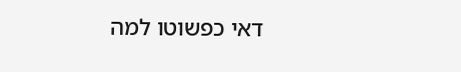דאי כפשוטו למה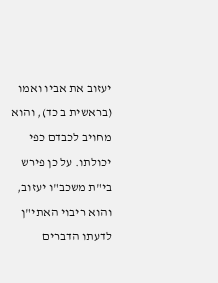יעזוב את אביו ואמו (בראשית ב כד), והוא מחויב לכבדם כפי יכולתו. על כן פירש בי"ת משכב"ו יעזוב, והוא ריבוי האתי"ן לדעתו הדברים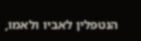הנטפלין לאביו ולאמו,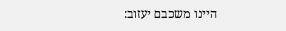היינו משכבם יעזוב: